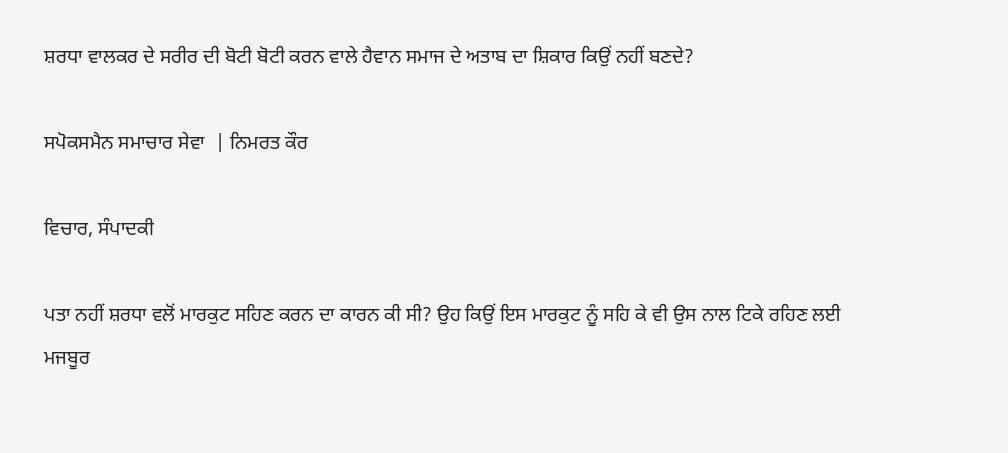ਸ਼ਰਧਾ ਵਾਲਕਰ ਦੇ ਸਰੀਰ ਦੀ ਬੋਟੀ ਬੋਟੀ ਕਰਨ ਵਾਲੇ ਹੈਵਾਨ ਸਮਾਜ ਦੇ ਅਤਾਬ ਦਾ ਸ਼ਿਕਾਰ ਕਿਉਂ ਨਹੀਂ ਬਣਦੇ?

ਸਪੋਕਸਮੈਨ ਸਮਾਚਾਰ ਸੇਵਾ  | ਨਿਮਰਤ ਕੌਰ

ਵਿਚਾਰ, ਸੰਪਾਦਕੀ

ਪਤਾ ਨਹੀਂ ਸ਼ਰਧਾ ਵਲੋਂ ਮਾਰਕੁਟ ਸਹਿਣ ਕਰਨ ਦਾ ਕਾਰਨ ਕੀ ਸੀ? ਉਹ ਕਿਉਂ ਇਸ ਮਾਰਕੁਟ ਨੂੰ ਸਹਿ ਕੇ ਵੀ ਉਸ ਨਾਲ ਟਿਕੇ ਰਹਿਣ ਲਈ ਮਜਬੂਰ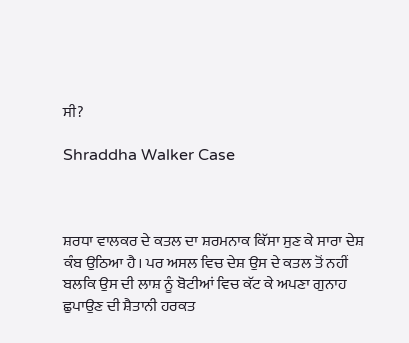ਸੀ?

Shraddha Walker Case



ਸ਼ਰਧਾ ਵਾਲਕਰ ਦੇ ਕਤਲ ਦਾ ਸ਼ਰਮਨਾਕ ਕਿੱਸਾ ਸੁਣ ਕੇ ਸਾਰਾ ਦੇਸ਼ ਕੰਬ ਉਠਿਆ ਹੈ। ਪਰ ਅਸਲ ਵਿਚ ਦੇਸ਼ ਉਸ ਦੇ ਕਤਲ ਤੋਂ ਨਹੀਂ ਬਲਕਿ ਉਸ ਦੀ ਲਾਸ਼ ਨੂੰ ਬੋਟੀਆਂ ਵਿਚ ਕੱਟ ਕੇ ਅਪਣਾ ਗੁਨਾਹ ਛੁਪਾਉਣ ਦੀ ਸ਼ੈਤਾਨੀ ਹਰਕਤ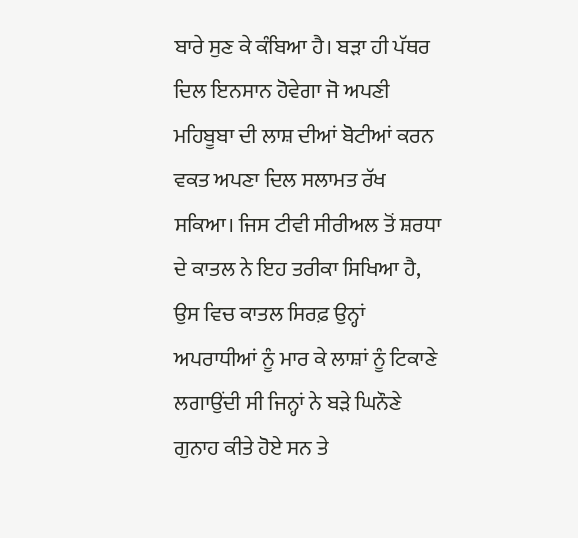ਬਾਰੇ ਸੁਣ ਕੇ ਕੰਬਿਆ ਹੈ। ਬੜਾ ਹੀ ਪੱਥਰ ਦਿਲ ਇਨਸਾਨ ਹੋਵੇਗਾ ਜੋ ਅਪਣੀ ਮਹਿਬੂਬਾ ਦੀ ਲਾਸ਼ ਦੀਆਂ ਬੋਟੀਆਂ ਕਰਨ ਵਕਤ ਅਪਣਾ ਦਿਲ ਸਲਾਮਤ ਰੱਖ ਸਕਿਆ। ਜਿਸ ਟੀਵੀ ਸੀਰੀਅਲ ਤੋਂ ਸ਼ਰਧਾ ਦੇ ਕਾਤਲ ਨੇ ਇਹ ਤਰੀਕਾ ਸਿਖਿਆ ਹੈ, ਉਸ ਵਿਚ ਕਾਤਲ ਸਿਰਫ਼ ਉਨ੍ਹਾਂ ਅਪਰਾਧੀਆਂ ਨੂੰ ਮਾਰ ਕੇ ਲਾਸ਼ਾਂ ਨੂੰ ਟਿਕਾਣੇ ਲਗਾਉਂਦੀ ਸੀ ਜਿਨ੍ਹਾਂ ਨੇ ਬੜੇ ਘਿਨੌਣੇ ਗੁਨਾਹ ਕੀਤੇ ਹੋਏ ਸਨ ਤੇ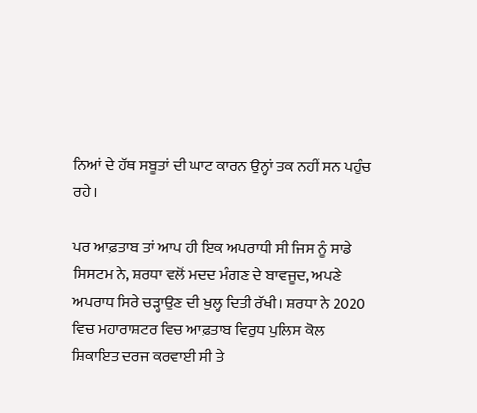ਨਿਆਂ ਦੇ ਹੱਥ ਸਬੂਤਾਂ ਦੀ ਘਾਟ ਕਾਰਨ ਉਨ੍ਹਾਂ ਤਕ ਨਹੀਂ ਸਨ ਪਹੁੰਚ ਰਹੇ।

ਪਰ ਆਫ਼ਤਾਬ ਤਾਂ ਆਪ ਹੀ ਇਕ ਅਪਰਾਧੀ ਸੀ ਜਿਸ ਨੂੰ ਸਾਡੇ ਸਿਸਟਮ ਨੇ, ਸ਼ਰਧਾ ਵਲੋਂ ਮਦਦ ਮੰਗਣ ਦੇ ਬਾਵਜੂਦ, ਅਪਣੇ ਅਪਰਾਧ ਸਿਰੇ ਚੜ੍ਹਾਉਣ ਦੀ ਖੁਲ੍ਹ ਦਿਤੀ ਰੱਖੀ। ਸ਼ਰਧਾ ਨੇ 2020 ਵਿਚ ਮਹਾਰਾਸ਼ਟਰ ਵਿਚ ਆਫ਼ਤਾਬ ਵਿਰੁਧ ਪੁਲਿਸ ਕੋਲ ਸ਼ਿਕਾਇਤ ਦਰਜ ਕਰਵਾਈ ਸੀ ਤੇ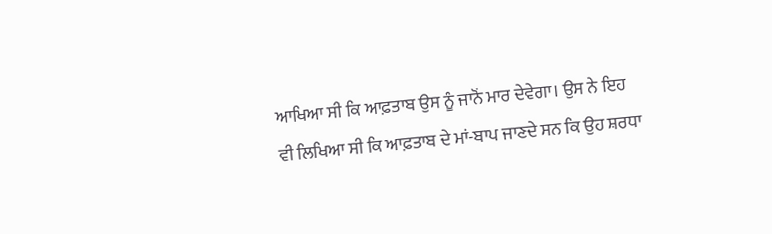ਆਖਿਆ ਸੀ ਕਿ ਆਫ਼ਤਾਬ ਉਸ ਨੂੰ ਜਾਨੋਂ ਮਾਰ ਦੇਵੇਗਾ। ਉਸ ਨੇ ਇਹ ਵੀ ਲਿਖਿਆ ਸੀ ਕਿ ਆਫ਼ਤਾਬ ਦੇ ਮਾਂ-ਬਾਪ ਜਾਣਦੇ ਸਨ ਕਿ ਉਹ ਸ਼ਰਧਾ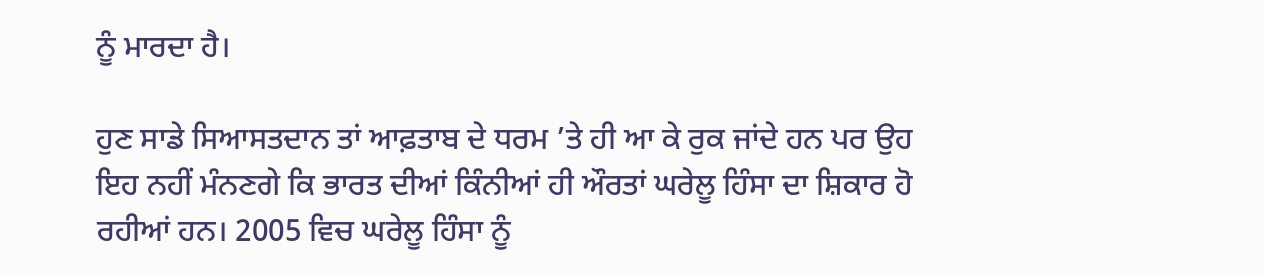ਨੂੰ ਮਾਰਦਾ ਹੈ।

ਹੁਣ ਸਾਡੇ ਸਿਆਸਤਦਾਨ ਤਾਂ ਆਫ਼ਤਾਬ ਦੇ ਧਰਮ ’ਤੇ ਹੀ ਆ ਕੇ ਰੁਕ ਜਾਂਦੇ ਹਨ ਪਰ ਉਹ ਇਹ ਨਹੀਂ ਮੰਨਣਗੇ ਕਿ ਭਾਰਤ ਦੀਆਂ ਕਿੰਨੀਆਂ ਹੀ ਔਰਤਾਂ ਘਰੇਲੂ ਹਿੰਸਾ ਦਾ ਸ਼ਿਕਾਰ ਹੋ ਰਹੀਆਂ ਹਨ। 2005 ਵਿਚ ਘਰੇਲੂ ਹਿੰਸਾ ਨੂੰ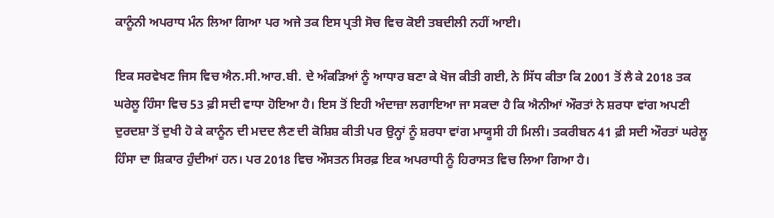ਕਾਨੂੰਨੀ ਅਪਰਾਧ ਮੰਨ ਲਿਆ ਗਿਆ ਪਰ ਅਜੇ ਤਕ ਇਸ ਪ੍ਰਤੀ ਸੋਚ ਵਿਚ ਕੋਈ ਤਬਦੀਲੀ ਨਹੀਂ ਆਈ।

ਇਕ ਸਰਵੇਖਣ ਜਿਸ ਵਿਚ ਐਨ.ਸੀ.ਆਰ.ਬੀ. ਦੇ ਅੰਕੜਿਆਂ ਨੂੰ ਆਧਾਰ ਬਣਾ ਕੇ ਖੋਜ ਕੀਤੀ ਗਈ, ਨੇ ਸਿੱਧ ਕੀਤਾ ਕਿ 2001 ਤੋਂ ਲੈ ਕੇ 2018 ਤਕ ਘਰੇਲੂ ਹਿੰਸਾ ਵਿਚ 53 ਫ਼ੀ ਸਦੀ ਵਾਧਾ ਹੋਇਆ ਹੈ। ਇਸ ਤੋਂ ਇਹੀ ਅੰਦਾਜ਼ਾ ਲਗਾਇਆ ਜਾ ਸਕਦਾ ਹੈ ਕਿ ਐਨੀਆਂ ਔਰਤਾਂ ਨੇ ਸ਼ਰਧਾ ਵਾਂਗ ਅਪਣੀ ਦੁਰਦਸ਼ਾ ਤੋਂ ਦੁਖੀ ਹੋ ਕੇ ਕਾਨੂੰਨ ਦੀ ਮਦਦ ਲੈਣ ਦੀ ਕੋਸ਼ਿਸ਼ ਕੀਤੀ ਪਰ ਉਨ੍ਹਾਂ ਨੂੰ ਸ਼ਰਧਾ ਵਾਂਗ ਮਾਯੂਸੀ ਹੀ ਮਿਲੀ। ਤਕਰੀਬਨ 41 ਫ਼ੀ ਸਦੀ ਔਰਤਾਂ ਘਰੇਲੂ ਹਿੰਸਾ ਦਾ ਸ਼ਿਕਾਰ ਹੁੰਦੀਆਂ ਹਨ। ਪਰ 2018 ਵਿਚ ਔਸਤਨ ਸਿਰਫ਼ ਇਕ ਅਪਰਾਧੀ ਨੂੰ ਹਿਰਾਸਤ ਵਿਚ ਲਿਆ ਗਿਆ ਹੈ।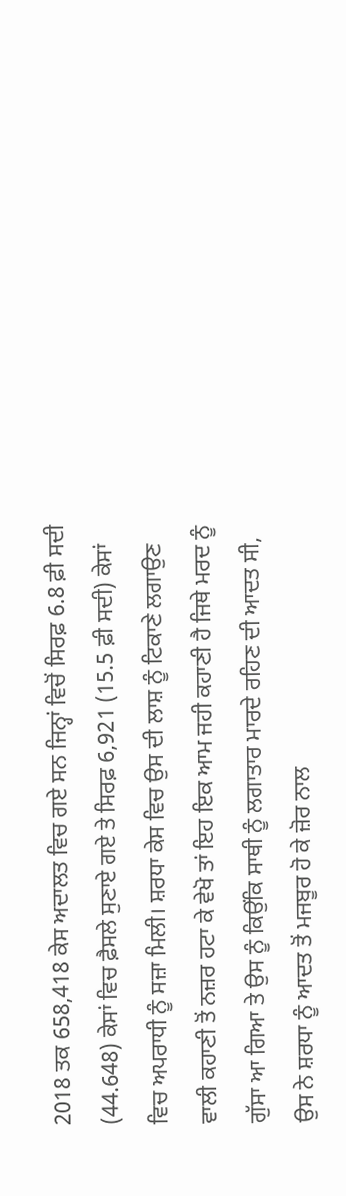2018 ਤਕ 658,418 ਕੇਸ ਅਦਾਲਤ ਵਿਚ ਗਏ ਸਨ ਜਿਨ੍ਹਾਂ ਵਿਚੋਂ ਸਿਰਫ਼ 6.8 ਫ਼ੀ ਸਦੀ (44.648) ਕੇਸਾਂ ਵਿਚ ਫ਼ੈਸਲੇ ਸੁਣਾਏ ਗਏ ਤੇ ਸਿਰਫ਼ 6,921 (15.5 ਫ਼ੀ ਸਦੀ) ਕੇਸਾਂ ਵਿਚ ਅਪਰਾਧੀ ਨੂੰ ਸਜ਼ਾ ਮਿਲੀ। ਸ਼ਰਧਾ ਕੇਸ ਵਿਚ ਉਸ ਦੀ ਲਾਸ਼ ਨੂੰ ਟਿਕਾਣੇ ਲਗਾਉਣ ਵਾਲੀ ਕਹਾਣੀ ਤੋਂ ਨਜ਼ਰ ਹਟਾ ਕੇ ਵੇਖੋ ਤਾਂ ਇਹ ਇਕ ਆਮ ਜਹੀ ਕਹਾਣੀ ਹੈ ਜਿਥੇ ਮਰਦ ਨੂੰ ਗੁੱਸਾ ਆ ਗਿਆ ਤੇ ਉਸ ਨੂੰ ਕਿਉਂਕਿ ਸਾਥੀ ਨੂੰ ਲਗਾਤਾਰ ਮਾਰਦੇ ਰਹਿਣ ਦੀ ਆਦਤ ਸੀ, ਉਸ ਨੇ ਸ਼ਰਧਾ ਨੂੰ ਆਦਤ ਤੋਂ ਮਜਬੂਰ ਹੋ ਕੇ ਜ਼ੋਰ ਨਾਲ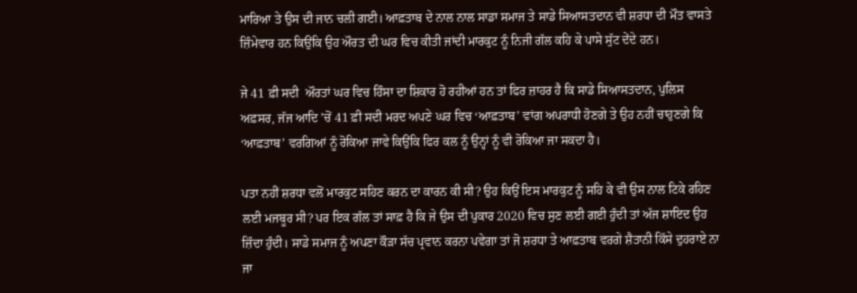ਮਾਰਿਆ ਤੇ ਉਸ ਦੀ ਜਾਨ ਚਲੀ ਗਈ। ਆਫ਼ਤਾਬ ਦੇ ਨਾਲ ਨਾਲ ਸਾਡਾ ਸਮਾਜ ਤੇ ਸਾਡੇ ਸਿਆਸਤਦਾਨ ਵੀ ਸ਼ਰਧਾ ਦੀ ਮੌਤ ਵਾਸਤੇ ਜ਼ਿੰਮੇਵਾਰ ਹਨ ਕਿਉਂਕਿ ਉਹ ਔਰਤ ਦੀ ਘਰ ਵਿਚ ਕੀਤੀ ਜਾਂਦੀ ਮਾਰਕੁਟ ਨੂੰ ਨਿਜੀ ਗੱਲ ਕਹਿ ਕੇ ਪਾਸੇ ਸੁੱਟ ਦੇਂਦੇ ਹਨ।

ਜੇ 41 ਫ਼ੀ ਸਦੀ  ਔਰਤਾਂ ਘਰ ਵਿਚ ਹਿੰਸਾ ਦਾ ਸ਼ਿਕਾਰ ਹੋ ਰਹੀਆਂ ਹਨ ਤਾਂ ਫਿਰ ਜ਼ਾਹਰ ਹੈ ਕਿ ਸਾਡੇ ਸਿਆਸਤਦਾਨ, ਪੁਲਿਸ ਅਫ਼ਸਰ, ਜੱਜ ਆਦਿ ’ਚੋਂ 41 ਫ਼ੀ ਸਦੀ ਮਰਦ ਅਪਣੇ ਘਰ ਵਿਚ ‘ਆਫ਼ਤਾਬ’ ਵਾਂਗ ਅਪਰਾਧੀ ਹੋਣਗੇ ਤੇ ਉਹ ਨਹੀਂ ਚਾਹੁਣਗੇ ਕਿ ‘ਆਫ਼ਤਾਬ’ ਵਰਗਿਆਂ ਨੂੰ ਰੋਕਿਆ ਜਾਵੇ ਕਿਉਂਕਿ ਫਿਰ ਕਲ ਨੂੰ ਉਨ੍ਹਾਂ ਨੂੰ ਵੀ ਰੋਕਿਆ ਜਾ ਸਕਦਾ ਹੈ।

ਪਤਾ ਨਹੀਂ ਸ਼ਰਧਾ ਵਲੋਂ ਮਾਰਕੁਟ ਸਹਿਣ ਕਰਨ ਦਾ ਕਾਰਨ ਕੀ ਸੀ? ਉਹ ਕਿਉਂ ਇਸ ਮਾਰਕੁਟ ਨੂੰ ਸਹਿ ਕੇ ਵੀ ਉਸ ਨਾਲ ਟਿਕੇ ਰਹਿਣ ਲਈ ਮਜਬੂਰ ਸੀ? ਪਰ ਇਕ ਗੱਲ ਤਾਂ ਸਾਫ਼ ਹੈ ਕਿ ਜੇ ਉਸ ਦੀ ਪੁਕਾਰ 2020 ਵਿਚ ਸੁਣ ਲਈ ਗਈ ਹੁੰਦੀ ਤਾਂ ਅੱਜ ਸ਼ਾਇਦ ਉਹ ਜ਼ਿੰਦਾ ਹੁੰਦੀ। ਸਾਡੇ ਸਮਾਜ ਨੂੰ ਅਪਣਾ ਕੌੜਾ ਸੱਚ ਪ੍ਰਵਾਨ ਕਰਨਾ ਪਵੇਗਾ ਤਾਂ ਜੋ ਸ਼ਰਧਾ ਤੇ ਆਫ਼ਤਾਬ ਵਰਗੇ ਸ਼ੈਤਾਨੀ ਕਿੱਸੇ ਦੁਹਰਾਏ ਨਾ ਜਾ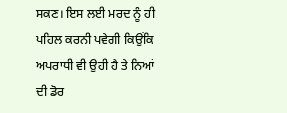ਸਕਣ। ਇਸ ਲਈ ਮਰਦ ਨੂੰ ਹੀ ਪਹਿਲ ਕਰਨੀ ਪਵੇਗੀ ਕਿਉਂਕਿ ਅਪਰਾਧੀ ਵੀ ਉਹੀ ਹੈ ਤੇ ਨਿਆਂ ਦੀ ਡੋਰ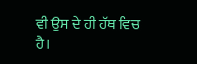ਵੀ ਉਸ ਦੇ ਹੀ ਹੱਥ ਵਿਚ ਹੈ।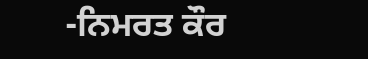-ਨਿਮਰਤ ਕੌਰ